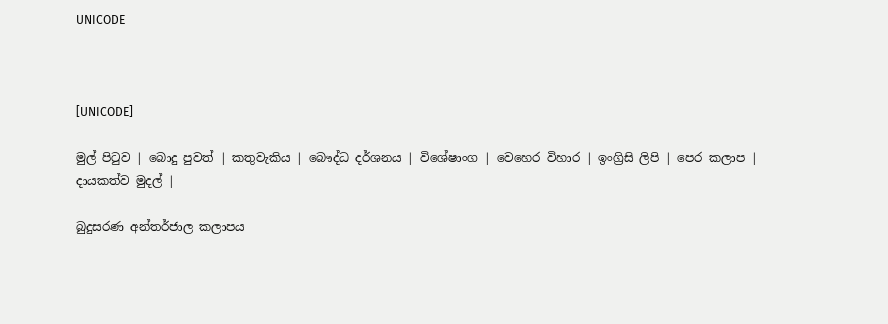UNICODE



[UNICODE]

මුල් පිටුව | බොදු පුවත් | කතුවැකිය | බෞද්ධ දර්ශනය | විශේෂාංග | වෙහෙර විහාර | ඉංග්‍රිසි ලිපි | පෙර කලාප | දායකත්ව මුදල් |

බුදුසරණ අන්තර්ජාල කලාපය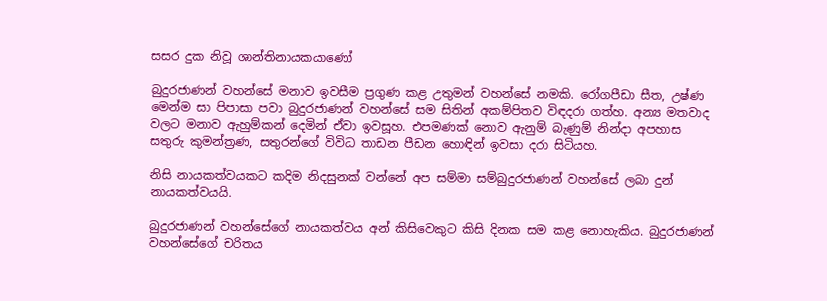සසර දුක නිවූ ශාන්තිනායකයාණෝ

බුදුරජාණන් වහන්සේ මනාව ඉවසීම ප්‍රගුණ කළ උතුමන් වහන්සේ නමකි. රෝගපීඩා සීත, උෂ්ණ මෙන්ම සා පිපාසා පවා බුදුරජාණන් වහන්සේ සම සිතින් අකම්පිතව විඳදරා ගත්හ. අන්‍ය මතවාද වලට මනාව ඇහුම්කන් දෙමින් ඒවා ඉවසූහ. එපමණක් නොව ඇනුම් බැණුම් නින්දා අපහාස සතුරු කුමන්ත්‍රණ, සතුරන්ගේ විවිධ තාඩන පීඩන හොඳින් ඉවසා දරා සිටියහ.

නිසි නායකත්වයකට කදිම නිදසුනක් වන්නේ අප සම්මා සම්බුදුරජාණන් වහන්සේ ලබා දුන් නායකත්වයයි.

බුදුරජාණන් වහන්සේගේ නායකත්වය අන් කිසිවෙකුට කිසි දිනක සම කළ නොහැකිය. බුදුරජාණන් වහන්සේගේ චරිතය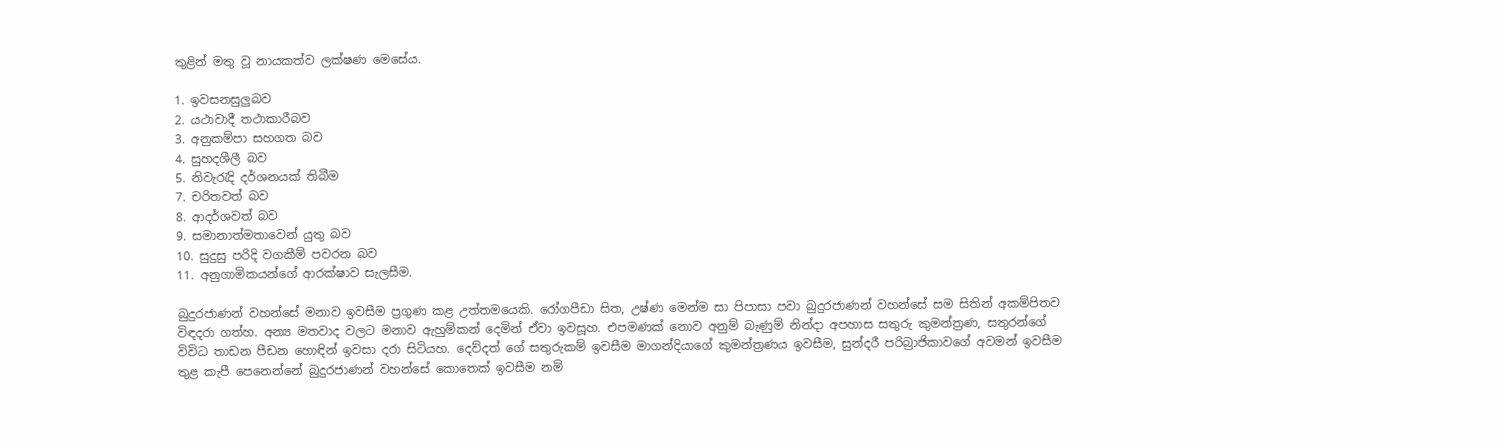තුළින් මතු වූ නායකත්ව ලක්ෂණ මෙසේය.

1. ඉවසනසුලුබව
2. යථාවාදී තථාකාරීබව
3. අනුකම්පා සහගත බව
4. සුහදශීලී බව
5. නිවැරැදි දර්ශනයක් තිබීම
7. චරිතවත් බව
8. ආදර්ශවත් බව
9. සමානාත්මතාවෙන් යුතු බව
10. සුදුසු පරිදි වගකීම් පවරන බව
11. අනුගාමිකයන්ගේ ආරක්ෂාව සැලසීම.

බුදුරජාණන් වහන්සේ මනාව ඉවසීම ප්‍රගුණ කළ උත්තමයෙකි. රෝගපීඩා සිත, උෂ්ණ මෙන්ම සා පිපාසා පවා බුදුරජාණන් වහන්සේ සම සිතින් අකම්පිතව විඳදරා ගත්හ. අන්‍ය මතවාද වලට මනාව ඇහුම්කන් දෙමින් ඒවා ඉවසූහ. එපමණක් නොව අනුම් බැණුම් නින්දා අපහාස සතුරු කුමන්ත්‍රණ, සතුරන්ගේ විවිධ තාඩන පීඩන හොඳින් ඉවසා දරා සිටියහ. දෙව්දත් ගේ සතුරුකම් ඉවසීම මාගන්දියාගේ කුමන්ත්‍රණය ඉවසීම, සුන්දරී පරිබ්‍රාජිකාවගේ අවමන් ඉවසීම තුළ කැපී පෙනෙන්නේ බුදුරජාණන් වහන්සේ කොතෙක් ඉවසීම නම්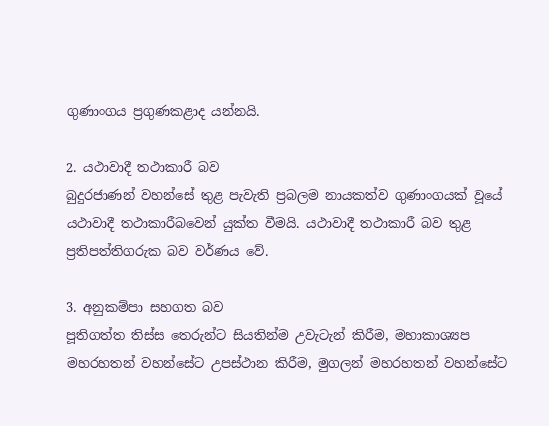ගුණාංගය ප්‍රගුණකළාද යන්නයි.

2. යථාවාදී තථාකාරී බව
බුදුරජාණන් වහන්සේ තුළ පැවැති ප්‍රබලම නායකත්ව ගුණාංගයක් වූයේ යථාවාදී තථාකාරීබවෙන් යුක්ත වීමයි. යථාවාදී තථාකාරී බව තුළ ප්‍රතිපත්තිගරුක බව වර්ණය වේ.

3. අනුකම්පා සහගත බව
පූතිගත්ත තිස්ස තෙරුන්ට සියතින්ම උවැටැන් කිරීම, මහාකාශ්‍යප මහරහතන් වහන්සේට උපස්ථාන කිරීම, මුගලන් මහරහතන් වහන්සේට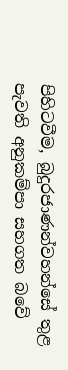පිහිටවීම, බුදුරජාණන්වහන්සේ තුළ පැවති අනුකම්පා සහගත බවේ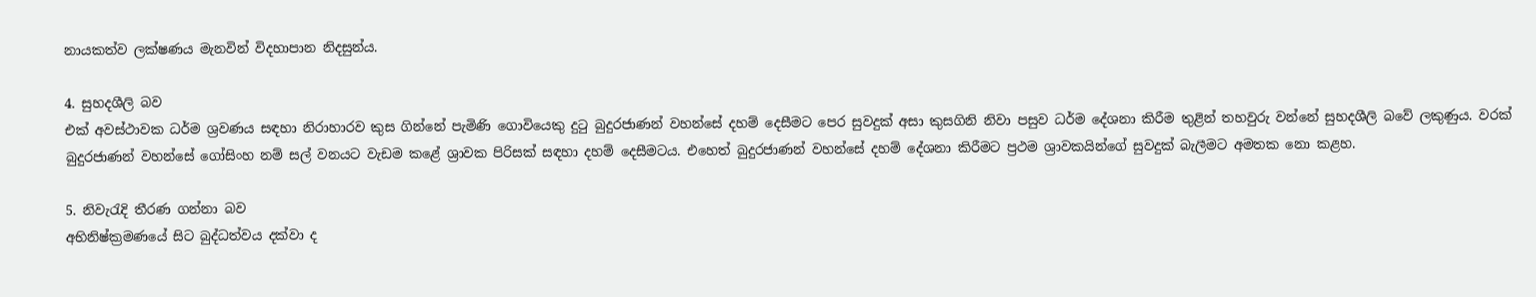නායකත්ව ලක්ෂණය මැනවින් විදහාපාන නිදසුන්ය.

4. සුහදශීලි බව
එක් අවස්ථාවක ධර්ම ශ්‍රවණය සඳහා නිරාහාරව කුස ගින්නේ පැමිණි ගොවියෙකු දුටු බුදුරජාණන් වහන්සේ දහම් දෙසීමට පෙර සුවදුක් අසා කුසගිනි නිවා පසුව ධර්ම දේශනා කිරීම තුළින් තහවුරු වන්නේ සුහදශීලි බවේ ලකුණුය. වරක් බුදුරජාණන් වහන්සේ ගෝසිංහ නම් සල් වනයට වැඩම කළේ ශ්‍රාවක පිරිසක් සඳහා දහම් දෙසීමටය. එහෙත් බුදුරජාණන් වහන්සේ දහම් දේශනා කිරීමට ප්‍රථම ශ්‍රාවකයින්ගේ සුවදුක් බැලීමට අමතක නො කළහ.

5. නිවැරැදි තීරණ ගන්නා බව
අභිනිෂ්ක්‍රමණයේ සිට බුද්ධත්වය දක්වා ද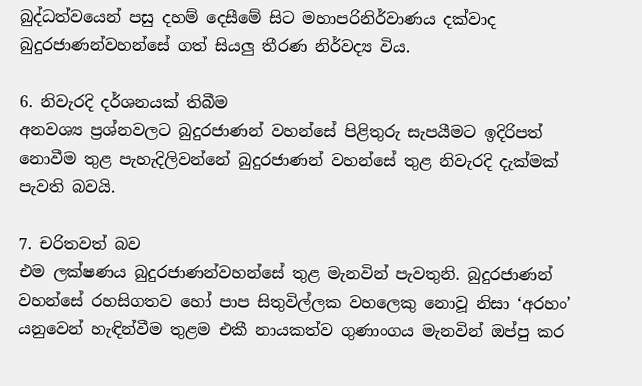බුද්ධත්වයෙන් පසු දහම් දෙසීමේ සිට මහාපරිනිර්වාණය දක්වාද බුදුරජාණන්වහන්සේ ගත් සියලු තීරණ නිර්වද්‍ය විය.

6. නිවැරදි දර්ශනයක් තිබීම
අනවශ්‍ය ප්‍රශ්නවලට බුදුරජාණන් වහන්සේ පිළිතුරු සැපයීමට ඉදිරිපත් නොවීම තුළ පැහැදිලිවන්නේ බුදුරජාණන් වහන්සේ තුළ නිවැරදි දැක්මක් පැවති බවයි.

7. චරිතවත් බව
එම ලක්ෂණය බුදුරජාණන්වහන්සේ තුළ මැනවින් පැවතුනි. බුදුරජාණන් වහන්සේ රහසිගතව හෝ පාප සිතුවිල්ලක වහලෙකු නොවූ නිසා ‘අරහං’ යනුවෙන් හැඳින්වීම තුළම එකී නායකත්ව ගුණාංගය මැනවින් ඔප්පු කර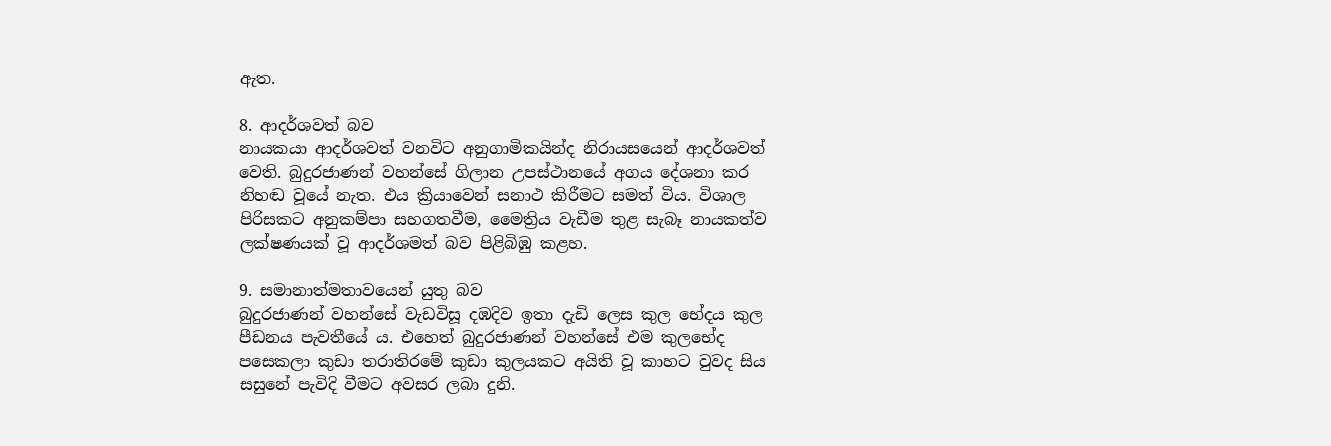ඇත.

8. ආදර්ශවත් බව
නායකයා ආදර්ශවත් වනවිට අනුගාමිකයින්ද නිරායසයෙන් ආදර්ශවත් වෙති. බුදුරජාණන් වහන්සේ ගිලාන උපස්ථානයේ අගය දේශනා කර නිහඬ වූයේ නැත. එය ක්‍රියාවෙන් සනාථ කිරීමට සමත් විය. විශාල පිරිසකට අනුකම්පා සහගතවීම, මෛත්‍රිය වැඩීම තුළ සැබෑ නායකත්ව ලක්ෂණයක් වූ ආදර්ශමත් බව පිළිබිඹු කළහ.

9. සමානාත්මතාවයෙන් යුතු බව
බුදුරජාණන් වහන්සේ වැඩවිසූ දඹදිව ඉතා දැඩි ලෙස කුල භේදය කුල පීඩනය පැවතීයේ ය. එහෙත් බුදුරජාණන් වහන්සේ එම කුලභේද පසෙකලා කුඩා තරාතිරමේ කුඩා කුලයකට අයිති වූ කාහට වුවද සිය සසුනේ පැවිදි වීමට අවසර ලබා දුනි.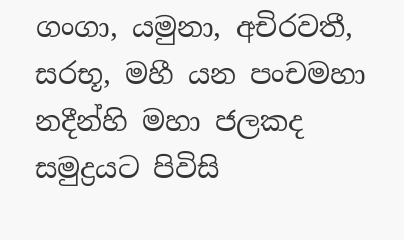ගංගා, යමුනා, අචිරවතී, සරභූ, මහී යන පංචමහා නදීන්හි මහා ජලකද සමුද්‍රයට පිවිසි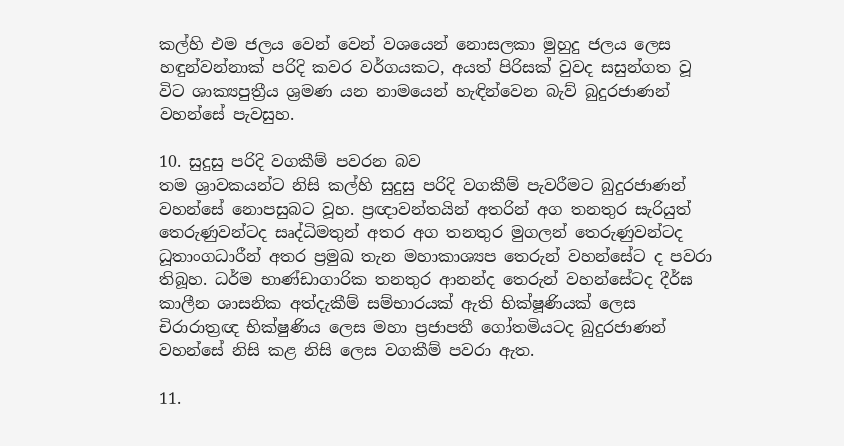කල්හි එම ජලය වෙන් වෙන් වශයෙන් නොසලකා මුහුදු ජලය ලෙස හඳුන්වන්නාක් පරිදි කවර වර්ගයකට, අයත් පිරිසක් වුවද සසුන්ගත වූ විට ශාක්‍යපුත්‍රීය ශ්‍රමණ යන නාමයෙන් හැඳින්වෙන බැව් බුදුරජාණන් වහන්සේ පැවසුහ.

10. සුදුසු පරිදි වගකීම් පවරන බව
තම ශ්‍රාවකයන්ට නිසි කල්හි සුදුසු පරිදි වගකීම් පැවරීමට බුදුරජාණන් වහන්සේ නොපසුබට වූහ. ප්‍රඥාවන්තයින් අතරින් අග තනතුර සැරියුත් තෙරුණුවන්ටද සෘද්ධිමතුන් අතර අග තනතුර මුගලන් තෙරුණුවන්ටද ධූතාංගධාරීන් අතර ප්‍රමුඛ තැන මහාකාශ්‍යප තෙරුන් වහන්සේට ද පවරා තිබූහ. ධර්ම භාණ්ඩාගාරික තනතුර ආනන්ද තෙරුන් වහන්සේටද දීර්ඝ කාලීන ශාසනික අත්දැකීම් සම්භාරයක් ඇති භික්ෂූණියක් ලෙස චිරාරාත්‍රඥ භික්ෂුණිය ලෙස මහා ප්‍රජාපතී ගෝතමියටද බුදුරජාණන් වහන්සේ නිසි කළ නිසි ලෙස වගකීම් පවරා ඇත.

11.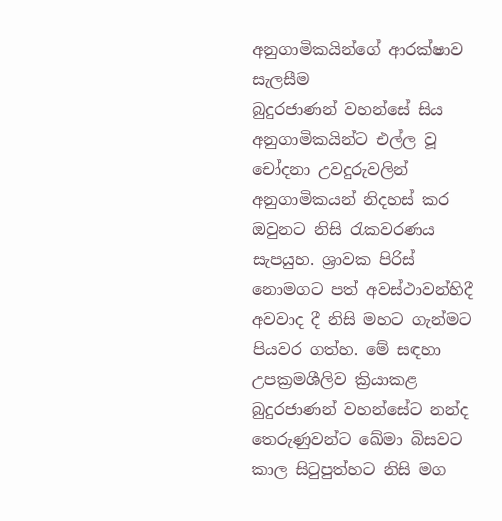අනුගාමිකයින්ගේ ආරක්ෂාව සැලසීම
බුදුරජාණන් වහන්සේ සිය අනුගාමිකයින්ට එල්ල වූ චෝදනා උවදුරුවලින් අනුගාමිකයන් නිදහස් කර ඔවුනට නිසි රැකවරණය සැපයුහ. ශ්‍රාවක පිරිස් නොමගට පත් අවස්ථාවන්හිදී අවවාද දී නිසි මහට ගැන්මට පියවර ගත්හ. මේ සඳහා උපක්‍රමශීලිව ක්‍රියාකළ බුදුරජාණන් වහන්සේට නන්ද තෙරුණුවන්ට ඛේමා බිසවට කාල සිටුපුත්හට නිසි මග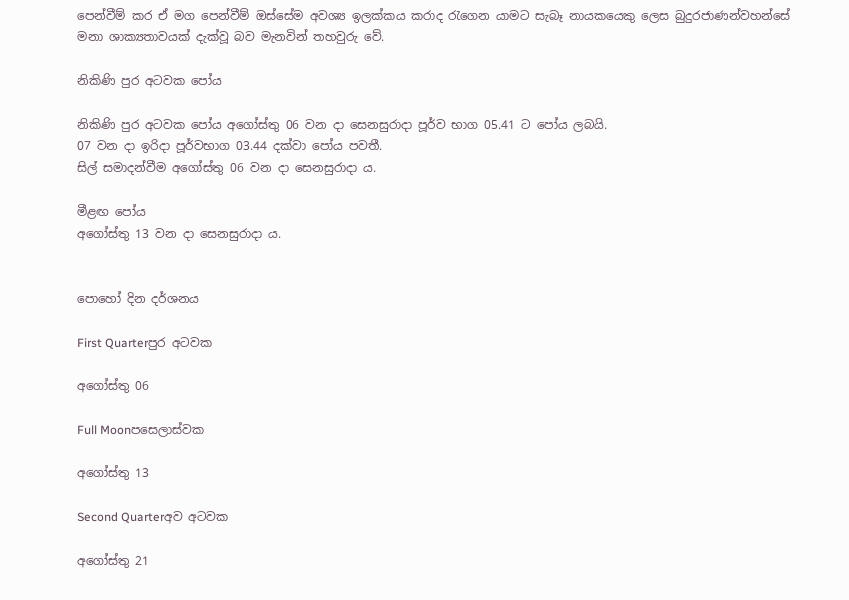පෙන්වීම් කර ඒ මග පෙන්වීම් ඔස්සේම අවශ්‍ය ඉලක්කය කරාද රැගෙන යාමට සැබෑ නායකයෙකු ලෙස බුදුරජාණන්වහන්සේ මනා ශාක්‍යතාවයක් දැක්වූ බව මැනවින් තහවුරු වේ.

නිකිණි පුර අටවක පෝය

නිකිණි පුර අටවක පෝය අගෝස්තු 06 වන දා සෙනසුරාදා පූර්ව භාග 05.41 ට පෝය ලබයි.
07 වන දා ඉරිදා පූර්වභාග 03.44 දක්වා පෝය පවතී.
සිල් සමාදන්වීම අගෝස්තු 06 වන දා සෙනසුරාදා ය.

මීළඟ පෝය
අගෝස්තු 13 වන දා සෙනසුරාදා ය.


පොහෝ දින දර්ශනය

First Quarterපුර අටවක

අගෝස්තු 06

Full Moonපසෙලාස්වක

අගෝස්තු 13

Second Quarterඅව අටවක

අගෝස්තු 21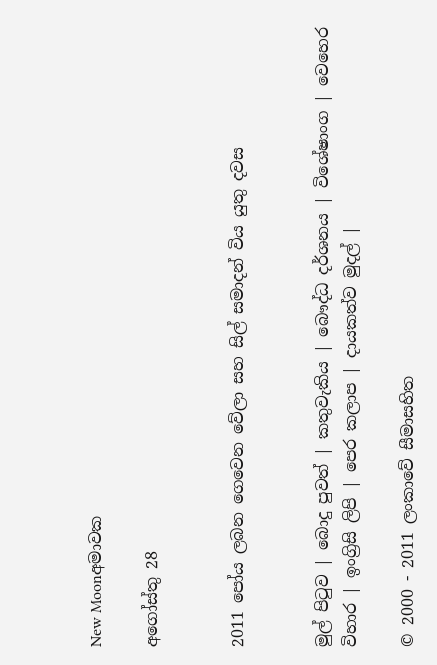New Moonඅමාවක

අගෝස්තු 28


2011 පෝය ලබන ගෙවෙන වේලා සහ සිල් සමාදන් විය යුතු දවස


මුල් පිටුව | බොදු පුවත් | කතුවැකිය | බෞද්ධ දර්ශනය | විශේෂාංග | වෙහෙර විහාර | ඉංග්‍රිසි ලිපි | පෙර කලාප | දායකත්ව මුදල් |

© 2000 - 2011 ලංකාවේ සීමාසහිත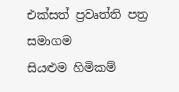එක්සත් ප්‍රවෘත්ති පත්‍ර සමාගම
සියළුම හිමිකම්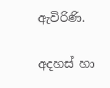ඇවිරිණි.

අදහස් හා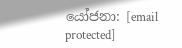යෝජනා: [email protected]